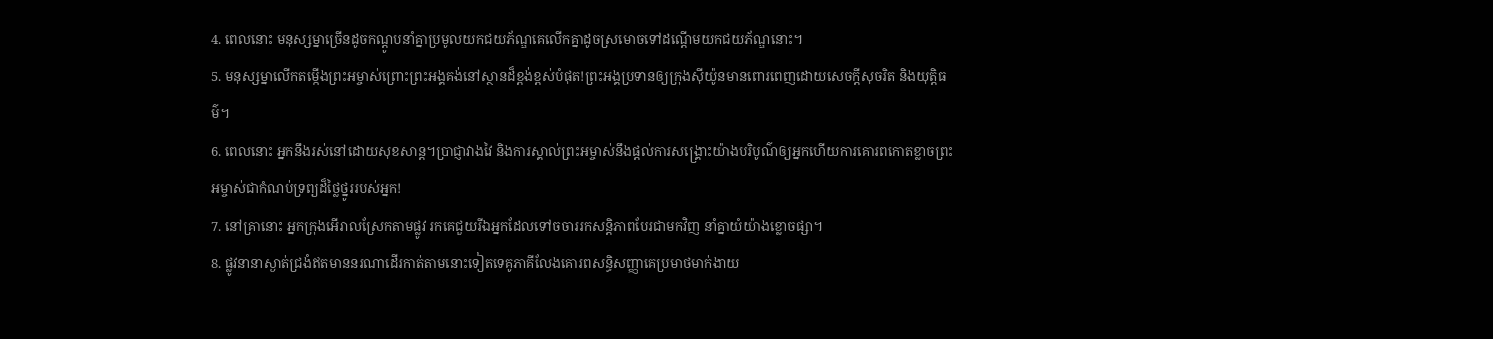4. ពេលនោះ មនុស្សម្នាច្រើនដូចកណ្ដូបនាំគ្នាប្រមូលយកជយភ័ណ្ឌគេលើកគ្នាដូចស្រមោចទៅដណ្ដើមយកជយភ័ណ្ឌនោះ។
5. មនុស្សម្នាលើកតម្កើងព្រះអម្ចាស់ព្រោះព្រះអង្គគង់នៅស្ថានដ៏ខ្ពង់ខ្ពស់បំផុត!ព្រះអង្គប្រទានឲ្យក្រុងស៊ីយ៉ូនមានពោរពេញដោយសេចក្ដីសុចរិត និងយុត្តិធម៌។
6. ពេលនោះ អ្នកនឹងរស់នៅដោយសុខសាន្ត។ប្រាជ្ញាវាងវៃ និងការស្គាល់ព្រះអម្ចាស់នឹងផ្ដល់ការសង្គ្រោះយ៉ាងបរិបូណ៌ឲ្យអ្នកហើយការគោរពកោតខ្លាចព្រះអម្ចាស់ជាកំណប់ទ្រព្យដ៏ថ្លៃថ្នូររបស់អ្នក!
7. នៅគ្រានោះ អ្នកក្រុងអើរាលស្រែកតាមផ្លូវ រកគេជួយរីឯអ្នកដែលទៅចចាររកសន្តិភាពបែរជាមកវិញ នាំគ្នាយំយ៉ាងខ្លោចផ្សា។
8. ផ្លូវនានាស្ងាត់ជ្រងំឥតមាននរណាដើរកាត់តាមនោះទៀតទេគូភាគីលែងគោរពសន្ធិសញ្ញាគេប្រមាថមាក់ងាយ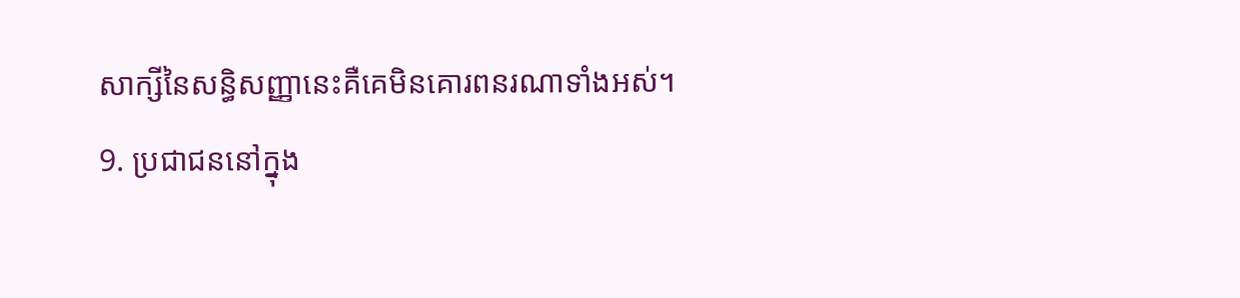សាក្សីនៃសន្ធិសញ្ញានេះគឺគេមិនគោរពនរណាទាំងអស់។
9. ប្រជាជននៅក្នុង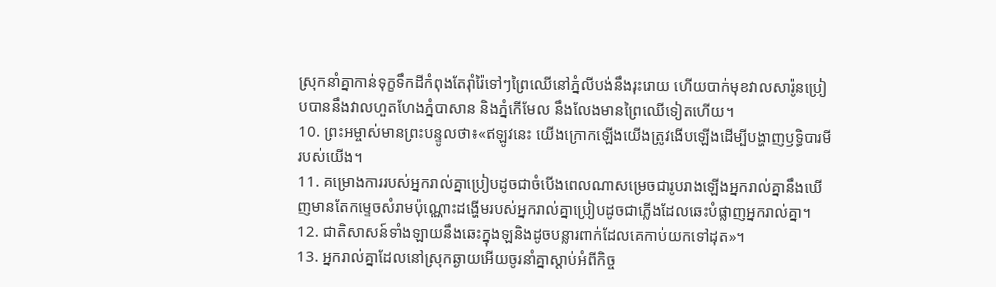ស្រុកនាំគ្នាកាន់ទុក្ខទឹកដីកំពុងតែរ៉ាំរ៉ៃទៅៗព្រៃឈើនៅភ្នំលីបង់នឹងរុះរោយ ហើយបាក់មុខវាលសារ៉ូនប្រៀបបាននឹងវាលហួតហែងភ្នំបាសាន និងភ្នំកើមែល នឹងលែងមានព្រៃឈើទៀតហើយ។
10. ព្រះអម្ចាស់មានព្រះបន្ទូលថា៖«ឥឡូវនេះ យើងក្រោកឡើងយើងត្រូវងើបឡើងដើម្បីបង្ហាញឫទ្ធិបារមីរបស់យើង។
11. គម្រោងការរបស់អ្នករាល់គ្នាប្រៀបដូចជាចំបើងពេលណាសម្រេចជារូបរាងឡើងអ្នករាល់គ្នានឹងឃើញមានតែកម្ទេចសំរាមប៉ុណ្ណោះដង្ហើមរបស់អ្នករាល់គ្នាប្រៀបដូចជាភ្លើងដែលឆេះបំផ្លាញអ្នករាល់គ្នា។
12. ជាតិសាសន៍ទាំងឡាយនឹងឆេះក្នុងឡនិងដូចបន្លារពាក់ដែលគេកាប់យកទៅដុត»។
13. អ្នករាល់គ្នាដែលនៅស្រុកឆ្ងាយអើយចូរនាំគ្នាស្ដាប់អំពីកិច្ច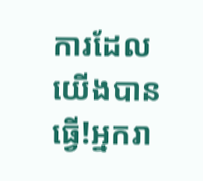ការដែលយើងបានធ្វើ!អ្នករា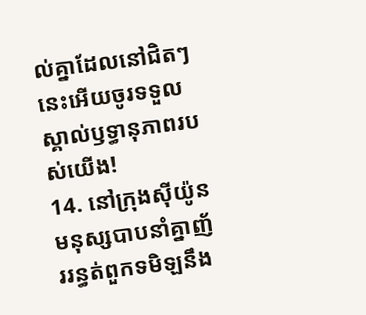ល់គ្នាដែលនៅជិតៗនេះអើយចូរទទួលស្គាល់ឫទ្ធានុភាពរបស់យើង!
14. នៅក្រុងស៊ីយ៉ូន មនុស្សបាបនាំគ្នាញ័ររន្ធត់ពួកទមិឡនឹង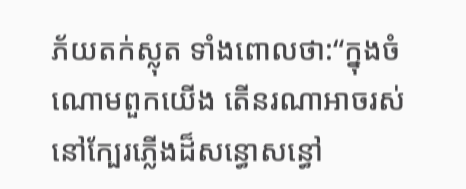ភ័យតក់ស្លុត ទាំងពោលថា:“ក្នុងចំណោមពួកយើង តើនរណាអាចរស់នៅក្បែរភ្លើងដ៏សន្ធោសន្ធៅ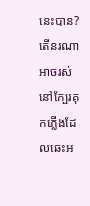នេះបាន?តើនរណាអាចរស់នៅក្បែរគុកភ្លើងដែលឆេះអ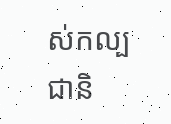ស់កល្បជានិ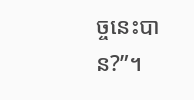ច្ចនេះបាន?”។